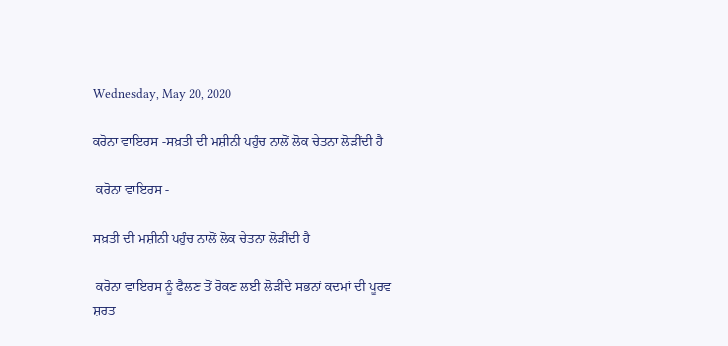Wednesday, May 20, 2020

ਕਰੋਨਾ ਵਾਇਰਸ -ਸਖ਼ਤੀ ਦੀ ਮਸ਼ੀਨੀ ਪਹੁੰਚ ਨਾਲੋਂ ਲੋਕ ਚੇਤਨਾ ਲੋੜੀਂਦੀ ਹੈ

 ਕਰੋਨਾ ਵਾਇਰਸ -

ਸਖ਼ਤੀ ਦੀ ਮਸ਼ੀਨੀ ਪਹੁੰਚ ਨਾਲੋਂ ਲੋਕ ਚੇਤਨਾ ਲੋੜੀਂਦੀ ਹੈ

 ਕਰੋਨਾ ਵਾਇਰਸ ਨੂੰ ਫੈਲਣ ਤੋਂ ਰੋਕਣ ਲਈ ਲੋੜੀਂਦੇ ਸਭਨਾਂ ਕਦਮਾਂ ਦੀ ਪੂਰਵ ਸ਼ਰਤ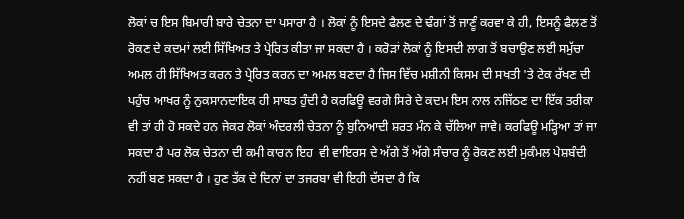ਲੋਕਾਂ ਚ ਇਸ ਬਿਮਾਰੀ ਬਾਰੇ ਚੇਤਨਾ ਦਾ ਪਸਾਰਾ ਹੈ । ਲੋਕਾਂ ਨੂੰ ਇਸਦੇ ਫੈਲਣ ਦੇ ਢੰਗਾਂ ਤੋਂ ਜਾਣੂੰ ਕਰਵਾ ਕੇ ਹੀ, ਇਸਨੂੰ ਫੈਲਣ ਤੋਂ ਰੋਕਣ ਦੇ ਕਦਮਾਂ ਲਈ ਸਿੱਖਿਅਤ ਤੇ ਪ੍ਰੇਰਿਤ ਕੀਤਾ ਜਾ ਸਕਦਾ ਹੈ । ਕਰੋੜਾਂ ਲੋਕਾਂ ਨੂੰ ਇਸਦੀ ਲਾਗ ਤੋਂ ਬਚਾਉਣ ਲਈ ਸਮੁੱਚਾ ਅਮਲ ਹੀ ਸਿੱਖਿਅਤ ਕਰਨ ਤੇ ਪ੍ਰੇਰਿਤ ਕਰਨ ਦਾ ਅਮਲ ਬਣਦਾ ਹੈ ਜਿਸ ਵਿੱਚ ਮਸ਼ੀਨੀ ਕਿਸਮ ਦੀ ਸਖਤੀ 'ਤੇ ਟੇਕ ਰੱਖਣ ਦੀ ਪਹੁੰਚ ਆਖਰ ਨੂੰ ਨੁਕਸਾਨਦਾਇਕ ਹੀ ਸਾਬਤ ਹੁੰਦੀ ਹੈ ਕਰਫਿਊ ਵਰਗੇ ਸਿਰੇ ਦੇ ਕਦਮ ਇਸ ਨਾਲ ਨਜਿੱਠਣ ਦਾ ਇੱਕ ਤਰੀਕਾ ਵੀ ਤਾਂ ਹੀ ਹੋ ਸਕਦੇ ਹਨ ਜੇਕਰ ਲੋਕਾਂ ਅੰਦਰਲੀ ਚੇਤਨਾ ਨੂੰ ਬੁਨਿਆਦੀ ਸ਼ਰਤ ਮੰਨ ਕੇ ਚੱਲਿਆ ਜਾਵੇ। ਕਰਫਿਊ ਮੜ੍ਹਿਆ ਤਾਂ ਜਾ ਸਕਦਾ ਹੈ ਪਰ ਲੋਕ ਚੇਤਨਾ ਦੀ ਕਮੀ ਕਾਰਨ ਇਹ  ਵੀ ਵਾਇਰਸ ਦੇ ਅੱਗੇ ਤੋਂ ਅੱਗੇ ਸੰਚਾਰ ਨੂੰ ਰੋਕਣ ਲਈ ਮੁਕੰਮਲ ਪੇਸ਼ਬੰਦੀ ਨਹੀਂ ਬਣ ਸਕਦਾ ਹੈ । ਹੁਣ ਤੱਕ ਦੇ ਦਿਨਾਂ ਦਾ ਤਜਰਬਾ ਵੀ ਇਹੀ ਦੱਸਦਾ ਹੈ ਕਿ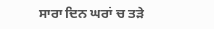ਸਾਰਾ ਦਿਨ ਘਰਾਂ ਚ ਤੜੇ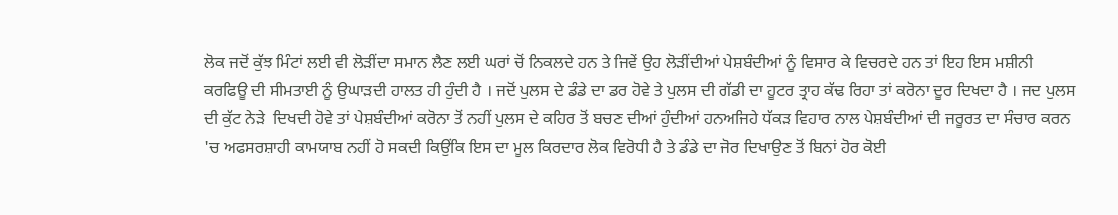ਲੋਕ ਜਦੋਂ ਕੁੱਝ ਮਿੰਟਾਂ ਲਈ ਵੀ ਲੋੜੀਂਦਾ ਸਮਾਨ ਲੈਣ ਲਈ ਘਰਾਂ ਚੋਂ ਨਿਕਲਦੇ ਹਨ ਤੇ ਜਿਵੇਂ ਉਹ ਲੋੜੀਂਦੀਆਂ ਪੇਸ਼ਬੰਦੀਆਂ ਨੂੰ ਵਿਸਾਰ ਕੇ ਵਿਚਰਦੇ ਹਨ ਤਾਂ ਇਹ ਇਸ ਮਸ਼ੀਨੀ ਕਰਫਿਊ ਦੀ ਸੀਮਤਾਈ ਨੂੰ ਉਘਾੜਦੀ ਹਾਲਤ ਹੀ ਹੁੰਦੀ ਹੈ । ਜਦੋਂ ਪੁਲਸ ਦੇ ਡੰਡੇ ਦਾ ਡਰ ਹੋਵੇ ਤੇ ਪੁਲਸ ਦੀ ਗੱਡੀ ਦਾ ਹੂਟਰ ਤ੍ਰਾਹ ਕੱਢ ਰਿਹਾ ਤਾਂ ਕਰੋਨਾ ਦੂਰ ਦਿਖਦਾ ਹੈ । ਜਦ ਪੁਲਸ ਦੀ ਕੁੱਟ ਨੇੜੇ  ਦਿਖਦੀ ਹੋਵੇ ਤਾਂ ਪੇਸ਼ਬੰਦੀਆਂ ਕਰੋਨਾ ਤੋਂ ਨਹੀਂ ਪੁਲਸ ਦੇ ਕਹਿਰ ਤੋਂ ਬਚਣ ਦੀਆਂ ਹੁੰਦੀਆਂ ਹਨਅਜਿਹੇ ਧੱਕੜ ਵਿਹਾਰ ਨਾਲ ਪੇਸ਼ਬੰਦੀਆਂ ਦੀ ਜਰੂਰਤ ਦਾ ਸੰਚਾਰ ਕਰਨ 'ਚ ਅਫਸਰਸ਼ਾਹੀ ਕਾਮਯਾਬ ਨਹੀਂ ਹੋ ਸਕਦੀ ਕਿਉਂਕਿ ਇਸ ਦਾ ਮੂਲ ਕਿਰਦਾਰ ਲੋਕ ਵਿਰੋਧੀ ਹੈ ਤੇ ਡੰਡੇ ਦਾ ਜੋਰ ਦਿਖਾਉਣ ਤੋਂ ਬਿਨਾਂ ਹੋਰ ਕੋਈ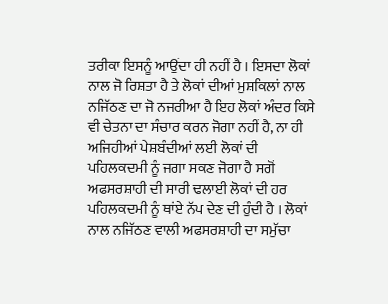ਤਰੀਕਾ ਇਸਨੂੰ ਆਉਂਦਾ ਹੀ ਨਹੀਂ ਹੈ । ਇਸਦਾ ਲੋਕਾਂ ਨਾਲ ਜੋ ਰਿਸ਼ਤਾ ਹੈ ਤੇ ਲੋਕਾਂ ਦੀਆਂ ਮੁਸ਼ਕਿਲਾਂ ਨਾਲ ਨਜਿੱਠਣ ਦਾ ਜੋ ਨਜਰੀਆ ਹੈ ਇਹ ਲੋਕਾਂ ਅੰਦਰ ਕਿਸੇ ਵੀ ਚੇਤਨਾ ਦਾ ਸੰਚਾਰ ਕਰਨ ਜੋਗਾ ਨਹੀਂ ਹੈ, ਨਾ ਹੀ ਅਜਿਹੀਆਂ ਪੇਸ਼ਬੰਦੀਆਂ ਲਈ ਲੋਕਾਂ ਦੀ ਪਹਿਲਕਦਮੀ ਨੂੰ ਜਗਾ ਸਕਣ ਜੋਗਾ ਹੈ ਸਗੋਂ ਅਫਸਰਸ਼ਾਹੀ ਦੀ ਸਾਰੀ ਢਲਾਈ ਲੋਕਾਂ ਦੀ ਹਰ ਪਹਿਲਕਦਮੀ ਨੂੰ ਥਾਂਏ ਨੱਪ ਦੇਣ ਦੀ ਹੁੰਦੀ ਹੈ । ਲੋਕਾਂ ਨਾਲ ਨਜਿੱਠਣ ਵਾਲੀ ਅਫਸਰਸ਼ਾਹੀ ਦਾ ਸਮੁੱਚਾ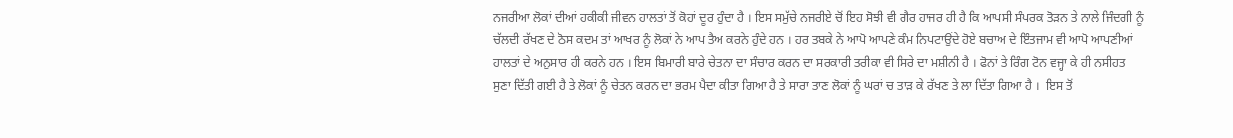ਨਜਰੀਆ ਲੋਕਾਂ ਦੀਆਂ ਹਕੀਕੀ ਜੀਵਨ ਹਾਲਤਾਂ ਤੋਂ ਕੋਹਾਂ ਦੂਰ ਹੁੰਦਾ ਹੈ । ਇਸ ਸਮੁੱਚੇ ਨਜਰੀਏ ਚੋਂ ਇਹ ਸੋਝੀ ਵੀ ਗੈਰ ਹਾਜਰ ਹੀ ਹੈ ਕਿ ਆਪਸੀ ਸੰਪਰਕ ਤੋੜਨ ਤੇ ਨਾਲੇ ਜਿੰਦਗੀ ਨੂੰ ਚੱਲਦੀ ਰੱਖਣ ਦੇ ਠੋਸ ਕਦਮ ਤਾਂ ਆਖਰ ਨੂੰ ਲੋਕਾਂ ਨੇ ਆਪ ਤੈਅ ਕਰਨੇ ਹੁੰਦੇ ਹਨ । ਹਰ ਤਬਕੇ ਨੇ ਆਪੋ ਆਪਣੇ ਕੰਮ ਨਿਪਟਾਉਂਦੇ ਹੋਏ ਬਚਾਅ ਦੇ ਇੰਤਜਾਮ ਵੀ ਆਪੋ ਆਪਣੀਆਂ ਹਾਲਤਾਂ ਦੇ ਅਨੁਸਾਰ ਹੀ ਕਰਨੇ ਹਨ । ਇਸ ਬਿਮਾਰੀ ਬਾਰੇ ਚੇਤਨਾ ਦਾ ਸੰਚਾਰ ਕਰਨ ਦਾ ਸਰਕਾਰੀ ਤਰੀਕਾ ਵੀ ਸਿਰੇ ਦਾ ਮਸ਼ੀਨੀ ਹੈ । ਫੋਨਾਂ ਤੇ ਰਿੰਗ ਟੋਨ ਵਜ੍ਹਾ ਕੇ ਹੀ ਨਸੀਹਤ ਸੁਣਾ ਦਿੱਤੀ ਗਈ ਹੈ ਤੇ ਲੋਕਾਂ ਨੂੰ ਚੇਤਨ ਕਰਨ ਦਾ ਭਰਮ ਪੈਦਾ ਕੀਤਾ ਗਿਆ ਹੈ ਤੇ ਸਾਰਾ ਤਾਣ ਲੋਕਾਂ ਨੂੰ ਘਰਾਂ ਚ ਤਾੜ ਕੇ ਰੱਖਣ ਤੇ ਲਾ ਦਿੱਤਾ ਗਿਆ ਹੈ ।  ਇਸ ਤੋਂ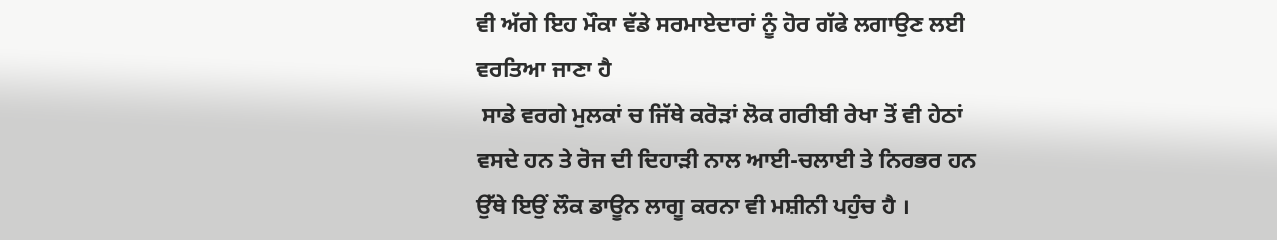ਵੀ ਅੱਗੇ ਇਹ ਮੌਕਾ ਵੱਡੇ ਸਰਮਾਏਦਾਰਾਂ ਨੂੰ ਹੋਰ ਗੱਫੇ ਲਗਾਉਣ ਲਈ ਵਰਤਿਆ ਜਾਣਾ ਹੈ
 ਸਾਡੇ ਵਰਗੇ ਮੁਲਕਾਂ ਚ ਜਿੱਥੇ ਕਰੋੜਾਂ ਲੋਕ ਗਰੀਬੀ ਰੇਖਾ ਤੋਂ ਵੀ ਹੇਠਾਂ ਵਸਦੇ ਹਨ ਤੇ ਰੋਜ ਦੀ ਦਿਹਾੜੀ ਨਾਲ ਆਈ-ਚਲਾਈ ਤੇ ਨਿਰਭਰ ਹਨ ਉੱਥੇ ਇਉਂ ਲੌਕ ਡਾਊਨ ਲਾਗੂ ਕਰਨਾ ਵੀ ਮਸ਼ੀਨੀ ਪਹੁੰਚ ਹੈ ।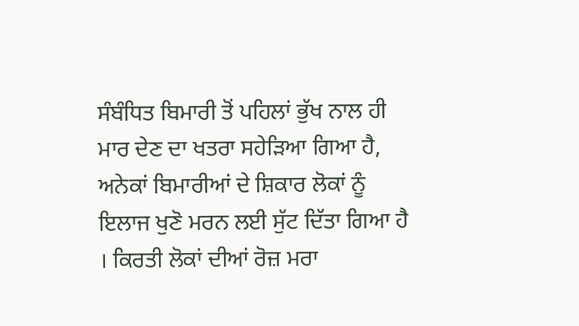ਸੰਬੰਧਿਤ ਬਿਮਾਰੀ ਤੋਂ ਪਹਿਲਾਂ ਭੁੱਖ ਨਾਲ ਹੀ ਮਾਰ ਦੇਣ ਦਾ ਖਤਰਾ ਸਹੇੜਿਆ ਗਿਆ ਹੈ, ਅਨੇਕਾਂ ਬਿਮਾਰੀਆਂ ਦੇ ਸ਼ਿਕਾਰ ਲੋਕਾਂ ਨੂੰ ਇਲਾਜ ਖੁਣੋ ਮਰਨ ਲਈ ਸੁੱਟ ਦਿੱਤਾ ਗਿਆ ਹੈ । ਕਿਰਤੀ ਲੋਕਾਂ ਦੀਆਂ ਰੋਜ਼ ਮਰਾ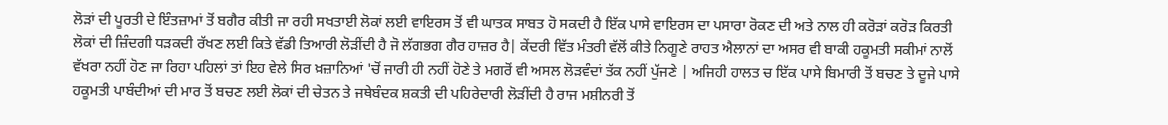ਲੋੜਾਂ ਦੀ ਪੂਰਤੀ ਦੇ ਇੰਤਜ਼ਾਮਾਂ ਤੋਂ ਬਗੈਰ ਕੀਤੀ ਜਾ ਰਹੀ ਸਖਤਾਈ ਲੋਕਾਂ ਲਈ ਵਾਇਰਸ ਤੋਂ ਵੀ ਘਾਤਕ ਸਾਬਤ ਹੋ ਸਕਦੀ ਹੈ ਇੱਕ ਪਾਸੇ ਵਾਇਰਸ ਦਾ ਪਸਾਰਾ ਰੋਕਣ ਦੀ ਅਤੇ ਨਾਲ ਹੀ ਕਰੋੜਾਂ ਕਰੋੜ ਕਿਰਤੀ ਲੋਕਾਂ ਦੀ ਜ਼ਿੰਦਗੀ ਧੜਕਦੀ ਰੱਖਣ ਲਈ ਕਿਤੇ ਵੱਡੀ ਤਿਆਰੀ ਲੋੜੀਂਦੀ ਹੈ ਜੋ ਲੱਗਭਗ ਗੈਰ ਹਾਜ਼ਰ ਹੈ| ਕੇਂਦਰੀ ਵਿੱਤ ਮੰਤਰੀ ਵੱਲੋਂ ਕੀਤੇ ਨਿਗੂਣੇ ਰਾਹਤ ਐਲਾਨਾਂ ਦਾ ਅਸਰ ਵੀ ਬਾਕੀ ਹਕੂਮਤੀ ਸਕੀਮਾਂ ਨਾਲੋਂ ਵੱਖਰਾ ਨਹੀਂ ਹੋਣ ਜਾ ਰਿਹਾ ਪਹਿਲਾਂ ਤਾਂ ਇਹ ਵੇਲੇ ਸਿਰ ਖ਼ਜ਼ਾਨਿਆਂ 'ਚੋਂ ਜਾਰੀ ਹੀ ਨਹੀਂ ਹੋਣੇ ਤੇ ਮਗਰੋਂ ਵੀ ਅਸਲ ਲੋੜਵੰਦਾਂ ਤੱਕ ਨਹੀਂ ਪੁੱਜਣੇ | ਅਜਿਹੀ ਹਾਲਤ ਚ ਇੱਕ ਪਾਸੇ ਬਿਮਾਰੀ ਤੋਂ ਬਚਣ ਤੇ ਦੂਜੇ ਪਾਸੇ ਹਕੂਮਤੀ ਪਾਬੰਦੀਆਂ ਦੀ ਮਾਰ ਤੋਂ ਬਚਣ ਲਈ ਲੋਕਾਂ ਦੀ ਚੇਤਨ ਤੇ ਜਥੇਬੰਦਕ ਸ਼ਕਤੀ ਦੀ ਪਹਿਰੇਦਾਰੀ ਲੋੜੀਂਦੀ ਹੈ ਰਾਜ ਮਸ਼ੀਨਰੀ ਤੋਂ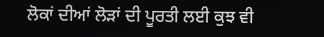ਲੋਕਾਂ ਦੀਆਂ ਲੋੜਾਂ ਦੀ ਪੂਰਤੀ ਲਈ ਕੁਝ ਵੀ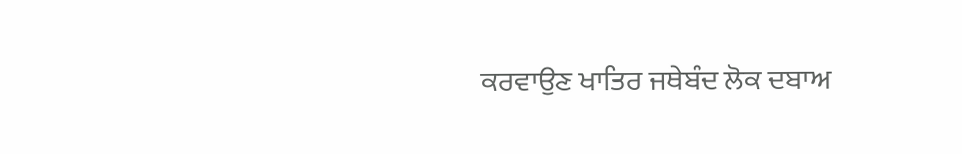ਕਰਵਾਉਣ ਖਾਤਿਰ ਜਥੇਬੰਦ ਲੋਕ ਦਬਾਅ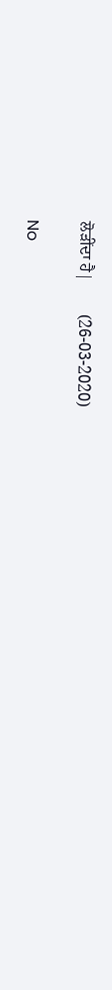ਲੋੜੀਂਦਾ ਹੈ|        (26-03-2020)

No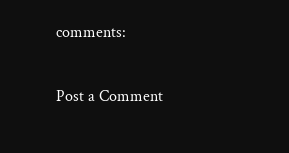comments:

Post a Comment